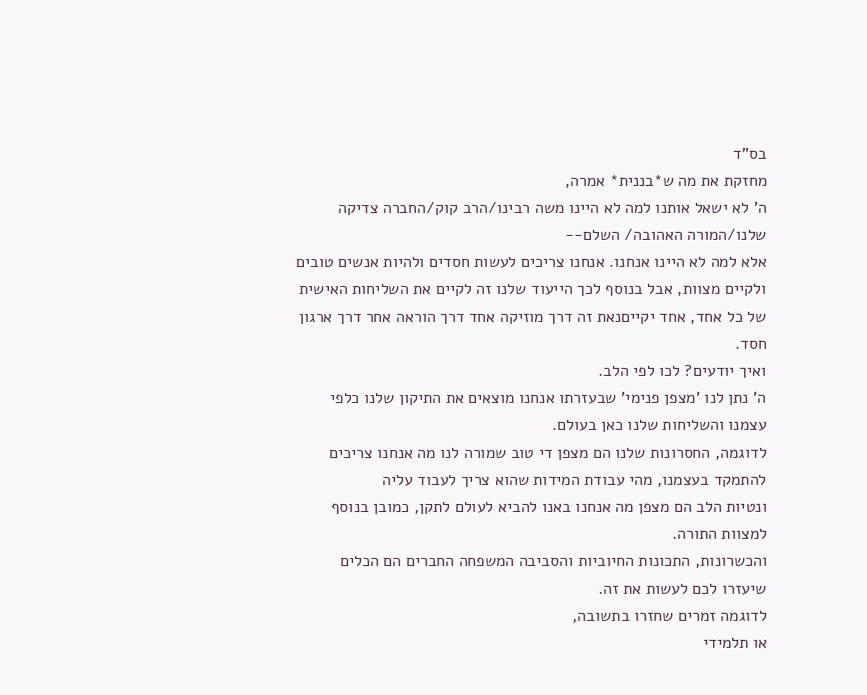בס"ד
מחזקת את מה ש*בננית* אמרה,
ה' לא ישאל אותנו למה לא היינו משה רבינו/הרב קוק/החברה צדיקה שלנו/המורה האהובה/ השלם--
אלא למה לא היינו אנחנו. אנחנו צריכים לעשות חסדים ולהיות אנשים טובים ולקיים מצוות, אבל בנוסף לכך הייעוד שלנו זה לקיים את השליחות האישית של כל אחד, אחד יקייםנאת זה דרך מוזיקה אחד דרך הוראה אחר דרך ארגון חסד.
ואיך יודעים? לכו לפי הלב.
ה' נתן לנו 'מצפן פנימי' שבעזרתו אנחנו מוצאים את התיקון שלנו כלפי עצמנו והשליחות שלנו כאן בעולם.
לדוגמה, החסרונות שלנו הם מצפן די טוב שמורה לנו מה אנחנו צריכים להתמקד בעצמנו, מהי עבודת המידות שהוא צריך לעבוד עליה
ונטיות הלב הם מצפן מה אנחנו באנו להביא לעולם לתקן, כמובן בנוסף למצוות התורה.
והכשרונות, התכונות החיוביות והסביבה המשפחה החברים הם הכלים שיעזרו לכם לעשות את זה.
לדוגמה זמרים שחזרו בתשובה,
או תלמידי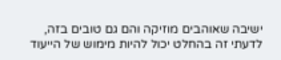ישיבה שאוהבים מוזיקה והם גם טובים בזה, לדעתי זה בהחלט יכול להיות מימוש של הייעוד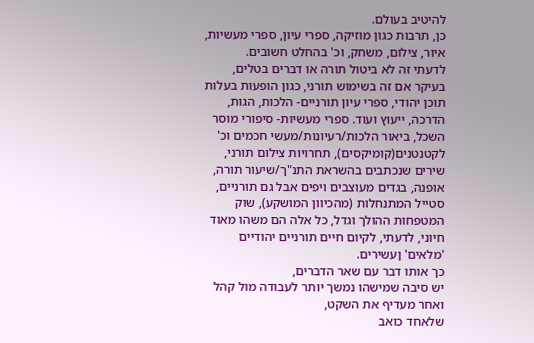להיטיב בעולם.
כן, תרבות כגון מוזיקה, ספרי עיון, ספרי מעשיות, איור, צילום, משחק, וכ' בהחלט חשובים.
לדעתי זה לא ביטול תורה או דברים בטלים,
בעיקר אם זה בשימוש תורני, כגון הופעות בעלות תוכן יהודי, ספרי עיון תורניים- הלכות, הגות, הדרכה, ייעוץ ועוד. ספרי מעשיות- סיפורי מוסר השכל, ביאור הלכות/רעיונות/מעשי חכמים וכ' לקטנטנים(קומיקסים), תחרויות צילום תורני, שירים שנכתבים בהשראת התנ"ך/שיעור תורה, אופנה, בגדים מעוצבים ויפים אבל גם תורניים, סטייל המתנחלות (מהכיוון המושקע), שוק המטפחות ההולך וגדל, כל אלה הם משהו מאוד חיוני, לדעתי, לקיום חיים תורניים יהודיים 'מלאים' ןעשירים.
כך אותו דבר עם שאר הדברים,
יש סיבה שמישהו נמשך יותר לעבודה מול קהל ואחר מעדיף את השקט,
שלאחד כואב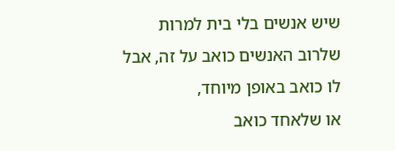שיש אנשים בלי בית למרות שלרוב האנשים כואב על זה, אבל לו כואב באופן מיוחד,
או שלאחד כואב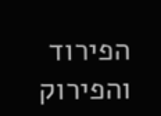הפירוד והפירוק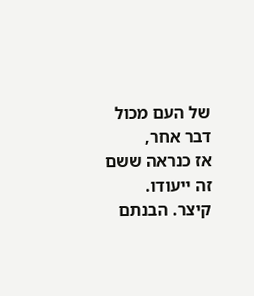של העם מכול דבר אחר,
אז כנראה ששם זה ייעודו.
קיצר. הבנתם